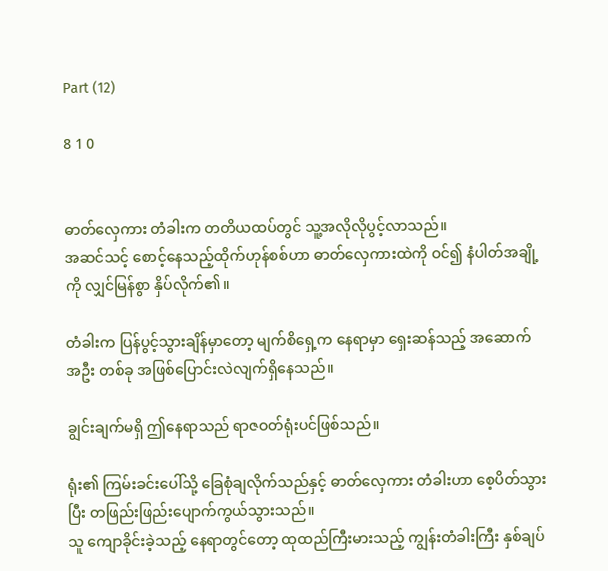Part (12)

8 1 0


ဓာတ်လှေကား တံခါးက တတိယထပ်တွင် သူ့အလိုလိုပွင့်လာသည်။
အဆင်သင့် စောင့်နေသည့်ထိုက်ဟုန်စစ်ဟာ ဓာတ်လှေကားထဲကို ဝင်၍ နံပါတ်အချို့ကို လျှင်မြန်စွာ နှိပ်လိုက်၏။

တံခါးက ပြန်ပွင့်သွားချိန်မှာတော့ မျက်စိရှေ့က နေရာမှာ ရှေးဆန်သည့် အဆောက်အဦး တစ်ခု အဖြစ်ပြောင်းလဲလျက်ရှိနေသည်။

ချွင်းချက်မရှိ ဤနေရာသည် ရာဇဝတ်ရုံးပင်ဖြစ်သည်။

ရုံး၏ ကြမ်းခင်းပေါ်သို့ ခြေစုံချလိုက်သည်နှင့် ဓာတ်လှေကား တံခါးဟာ စေ့ပိတ်သွားပြီး တဖြည်းဖြည်းပျောက်ကွယ်သွားသည်။
သူ ကျောခိုင်းခဲ့သည့် နေရာတွင်တော့ ထုထည်ကြီးမားသည့် ကျွန်းတံခါးကြီး နှစ်ချပ်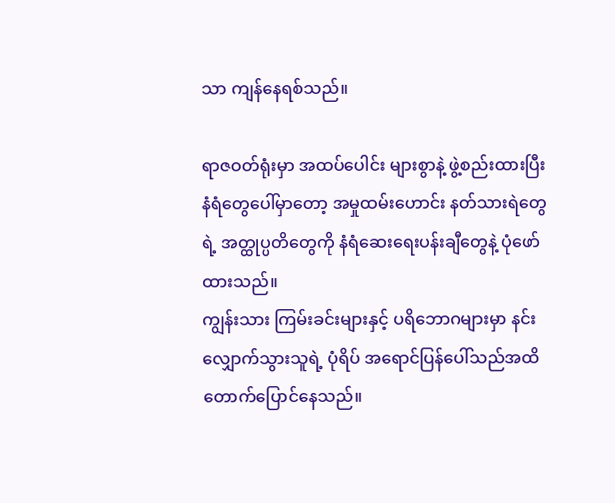သာ ကျန်နေရစ်သည်။

ရာဇဝတ်ရုံးမှာ အထပ်ပေါင်း များစွာနဲ့ ဖွဲ့စည်းထားပြီး နံရံတွေပေါ်မှာတော့ အမှုထမ်းဟောင်း နတ်သားရဲတွေရဲ့ အတ္ထုပ္ပတိတွေကို နံရံဆေးရေးပန်းချီတွေနဲ့ ပုံဖော်ထားသည်။
ကျွန်းသား ကြမ်းခင်းများနှင့် ပရိဘောဂများမှာ နင်းလျှောက်သွားသူရဲ့ ပုံရိပ် အရောင်ပြန်ပေါ်သည်အထိတောက်ပြောင်နေသည်။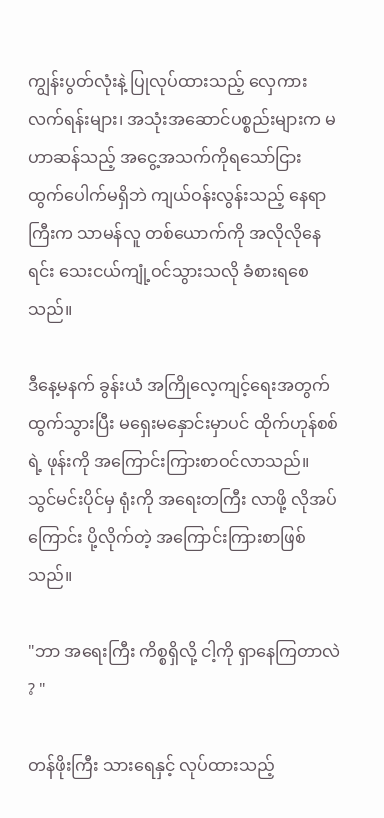ကျွန်းပွတ်လုံးနဲ့ ပြုလုပ်ထားသည့် လှေကားလက်ရန်းများ၊ အသုံးအဆောင်ပစ္စည်းများက မဟာဆန်သည့် အငွေ့အသက်ကိုရသော်ငြား ထွက်ပေါက်မရှိဘဲ ကျယ်ဝန်းလွန်းသည့် နေရာကြီးက သာမန်လူ တစ်ယောက်ကို အလိုလိုနေရင်း သေးငယ်ကျုံ့ဝင်သွားသလို ခံစားရစေသည်။

ဒီနေ့မနက် ခွန်းယံ အကြိုလေ့ကျင့်ရေးအတွက် ထွက်သွားပြီး မရှေးမနှောင်းမှာပင် ထိုက်ဟုန်စစ်ရဲ့ ဖုန်းကို အကြောင်းကြားစာဝင်လာသည်။
သွင်မင်းပိုင်မှ ရုံးကို အရေးတကြီး လာဖို့ လိုအပ်ကြောင်း ပို့လိုက်တဲ့ အကြောင်းကြားစာဖြစ်သည်။

"ဘာ အရေးကြီး ကိစ္စရှိလို့ ငါ့ကို ရှာနေကြတာလဲ ? "

တန်ဖိုးကြီး သားရေနှင့် လုပ်ထားသည့်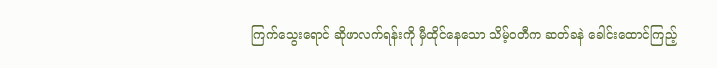ကြက်သွေးရောင် ဆိုဖာလက်ရန်းကို မှီထိုင်‌နေသော သိမ့်ဝတီက ဆတ်ခနဲ ခေါင်းထောင်ကြည့်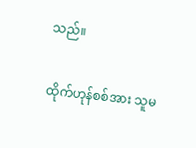သည်။

ထိုက်ဟုန်စစ်အား သူမ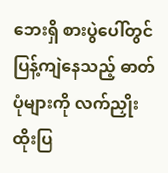ဘေးရှိ စားပွဲပေါ်တွင် ပြန့်ကျဲနေသည့် ဓာတ်ပုံများကို လက်ညှိုးထိုးပြ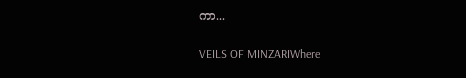ကာ...

VEILS OF MINZARIWhere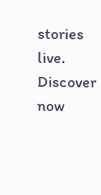stories live. Discover now